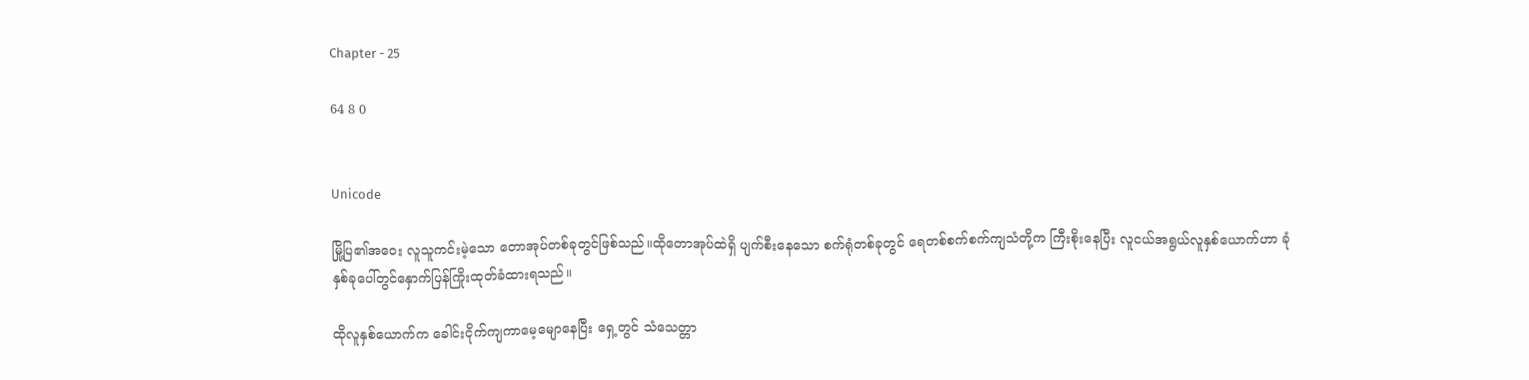Chapter - 25

64 8 0


Unicode

မြို့ပြ၏အဝေး လူသူကင်းမဲ့သော တောအုပ်တစ်ခုတွင်ဖြစ်သည်။ထိုတောအုပ်ထဲရှိ ပျက်စီးနေသော စက်ရုံတစ်ခုတွင် ရေတစ်စက်စက်ကျသံတို့က ကြီးစိုးနေပြီး လူငယ်အရွယ်လူနှစ်ယောက်ဟာ ခုံနှစ်ခုပေါ်တွင်နှောက်ပြန်ကြိုးထုတ်ခံထားရသည်။

ထိုလူနှစ်ယောက်က ခေါင်းငိုက်ကျကာမေ့မျောနေပြီး ရှေ့တွင် သံသေတ္တာ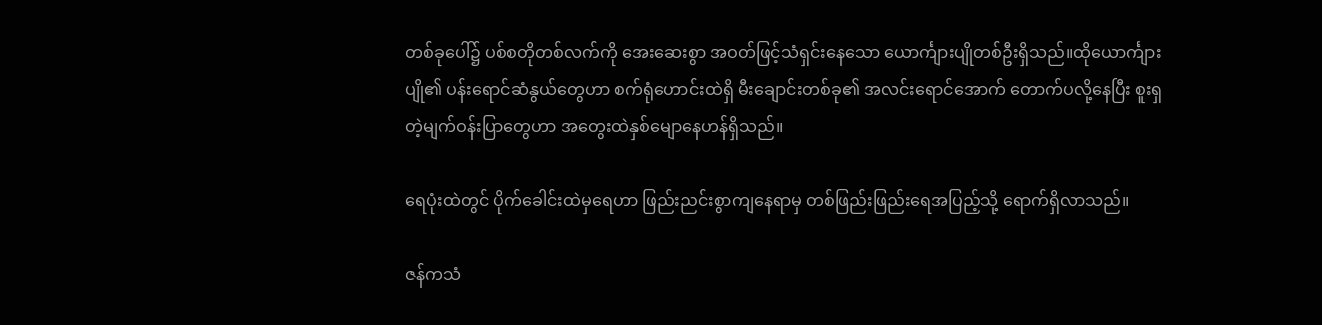တစ်ခုပေါ်၌ ပစ်စတိုတစ်လက်ကို အေးဆေးစွာ အဝတ်ဖြင့်သံရှင်းနေသော ယောင်္ကျားပျိုတစ်ဦးရှိသည်။ထိုယောင်္ကျားပျို၏ ပန်းရောင်ဆံနွယ်တွေဟာ စက်ရုံဟောင်းထဲရှိ မီးချောင်းတစ်ခု၏ အလင်းရောင်အောက် တောက်ပလို့နေပြီး စူးရှတဲ့မျက်ဝန်းပြာတွေဟာ အတွေးထဲနှစ်မျောနေဟန်ရှိသည်။

ရေပုံးထဲတွင် ပိုက်ခေါင်းထဲမှရေဟာ ဖြည်းညင်းစွာကျနေရာမှ တစ်ဖြည်းဖြည်းရေအပြည့်သို့ ရောက်ရှိလာသည်။

ဇန်ကသံ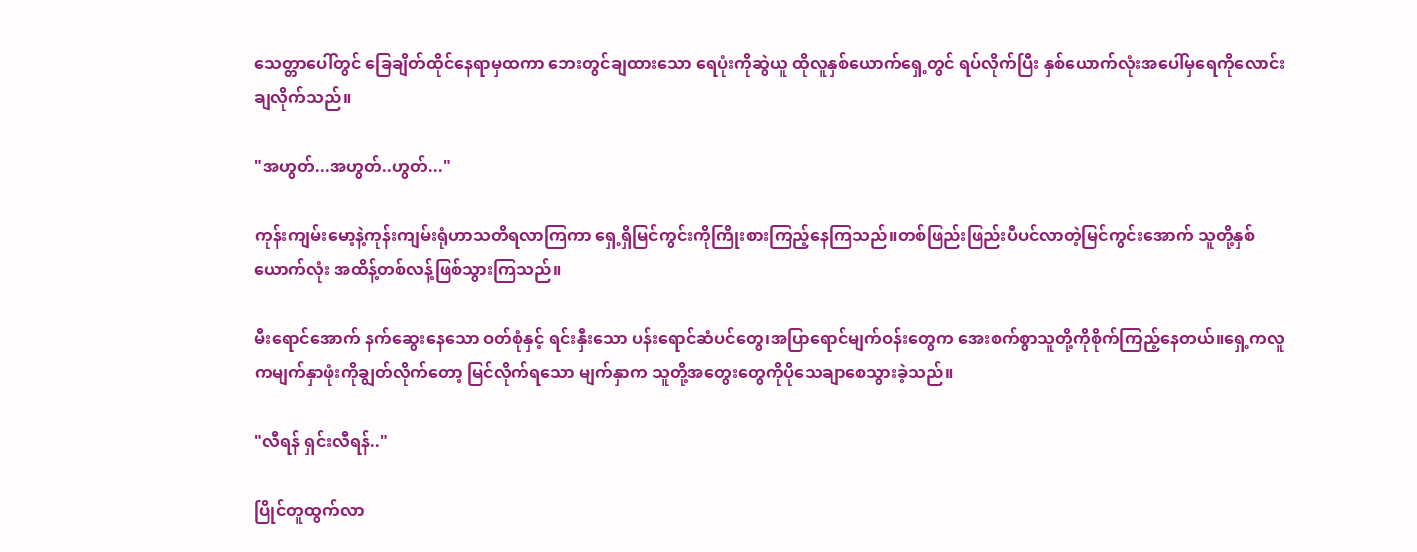သေတ္တာပေါ်တွင် ခြေချိတ်ထိုင်နေရာမှထကာ ဘေးတွင်ချထားသော ရေပုံးကိုဆွဲယူ ထိုလူနှစ်ယောက်ရှေ့တွင် ရပ်လိုက်ပြီး နှစ်ယောက်လုံးအပေါ်မှရေကိုလောင်းချလိုက်သည်။

"အဟွတ်...အဟွတ်..ဟွတ်..."

ကုန်းကျမ်းမော့နဲ့ကုန်းကျမ်းရုံဟာသတိရလာကြကာ ရှေ့ရှိမြင်ကွင်းကိုကြိုးစားကြည့်နေကြသည်။တစ်ဖြည်းဖြည်းပီပင်လာတဲ့မြင်ကွင်းအောက် သူတို့နှစ်ယောက်လုံး အထိန့်တစ်လန့်ဖြစ်သွားကြသည်။

မီးရောင်အောက် နက်ဆွေးနေသော ဝတ်စုံနှင့် ရင်းနှီးသော ပန်းရောင်ဆံပင်တွေ၊အပြာရောင်မျက်ဝန်းတွေက အေးစက်စွာသူတို့ကိုစိုက်ကြည့်နေတယ်။ရှေ့ကလူကမျက်နှာဖုံးကိုချွတ်လိုက်တော့ မြင်လိုက်ရသော မျက်နှာက သူတို့အတွေးတွေကိုပိုသေချာစေသွားခဲ့သည်။

"လီရန် ရှင်းလီရန်.."

ပြိုင်တူထွက်လာ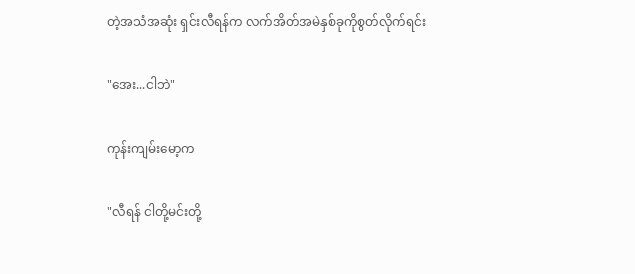တဲ့အသံအဆုံး ရှင်းလီရန်က လက်အိတ်အမဲနှစ်ခုကိုစွတ်လိုက်ရင်း

"အေး...ငါဘဲ"

ကုန်းကျမ်းမော့က

"လီရန် ငါတို့မင်းတို့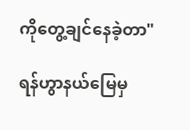ကိုတွေ့ချင်နေခဲ့တာ"

ရန်ဟွာနယ်မြေမှ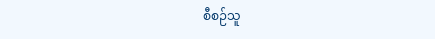စီစဉ်သူ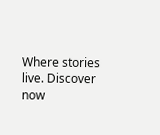Where stories live. Discover now